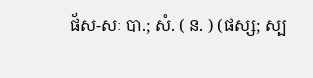ផ័ស-សៈ បា.; សំ. ( ន. ) (ផស្ស; ស្ប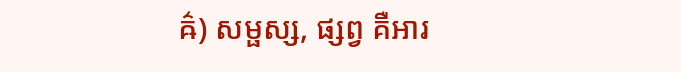ឝ៌) សម្ផស្ស, ផ្សព្វ គឺអារ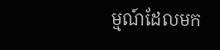ម្មណ៍ដែលមក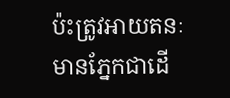ប៉ះត្រូវអាយតនៈ មានភ្នែកជាដើ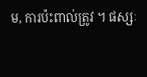ម, ការប៉ះពាល់ត្រូវ ។ ផស្សៈ